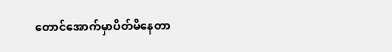တောင်အောက်မှာပိတ်မိနေတာ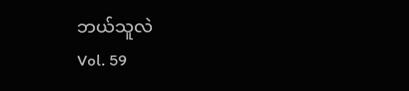ဘယ်သူလဲ
Vol. 59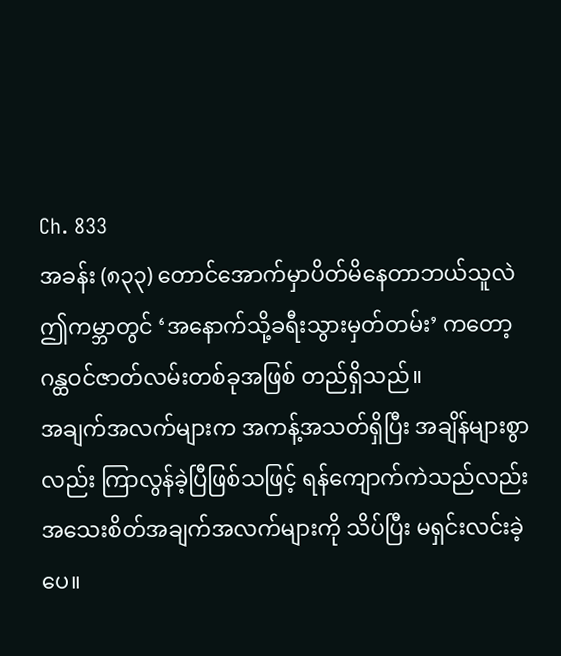Ch. 833
အခန်း (၈၃၃) တောင်အောက်မှာပိတ်မိနေတာဘယ်သူလဲ
ဤကမ္ဘာတွင် ‘အနောက်သို့ခရီးသွားမှတ်တမ်း’ ကတော့ ဂန္ထဝင်ဇာတ်လမ်းတစ်ခုအဖြစ် တည်ရှိသည်။
အချက်အလက်များက အကန့်အသတ်ရှိပြီး အချိန်များစွာလည်း ကြာလွန်ခဲ့ပြီဖြစ်သဖြင့် ရန်ကျောက်ကဲသည်လည်း အသေးစိတ်အချက်အလက်များကို သိပ်ပြီး မရှင်းလင်းခဲ့ပေ။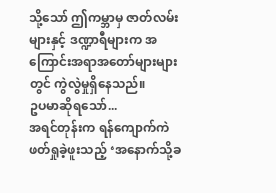သို့သော် ဤကမ္ဘာမှ ဇာတ်လမ်းများနှင့် ဒဏ္ဍာရီများက အကြောင်းအရာအတော်များများတွင် ကွဲလွဲမှုရှိနေသည်။
ဥပမာဆိုရသော်...
အရင်တုန်းက ရန်ကျောက်ကဲဖတ်ရှုခဲ့ဖူးသည့် ‘အနောက်သို့ခ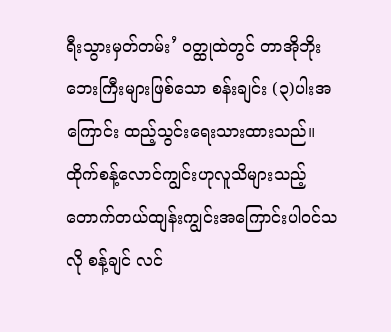ရီးသွားမှတ်တမ်း’ ဝတ္ထုထဲတွင် တာအိုဘိုးဘေးကြီးများဖြစ်သော စန်းချင်း (၃)ပါးအကြောင်း ထည့်သွင်းရေးသားထားသည်။
ထိုက်စန့်လောင်ကျွင်းဟုလူသိများသည့် တောက်တယ်ထျန်းကျွင်းအကြောင်းပါဝင်သလို စန့်ချင် လင်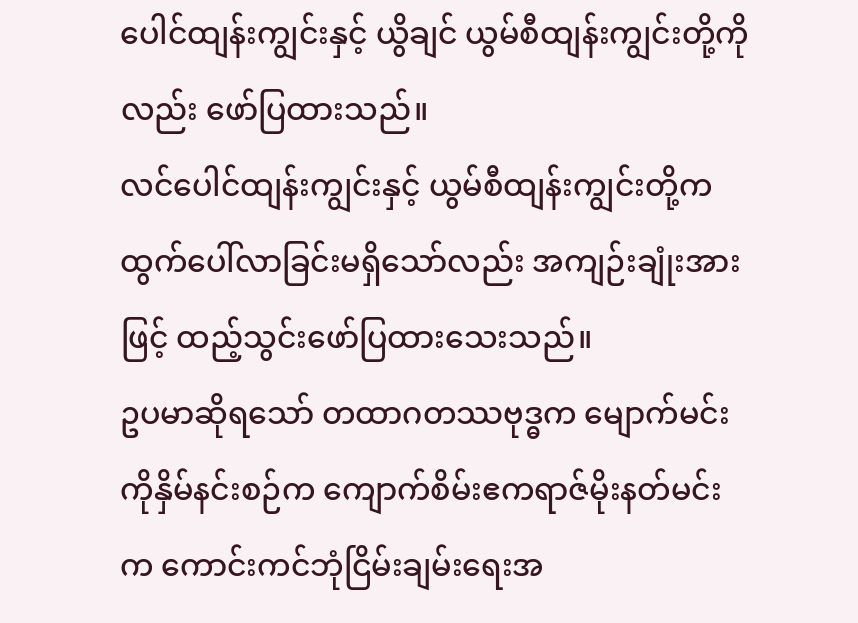ပေါင်ထျန်းကျွင်းနှင့် ယွိချင် ယွမ်စီထျန်းကျွင်းတို့ကိုလည်း ဖော်ပြထားသည်။
လင်ပေါင်ထျန်းကျွင်းနှင့် ယွမ်စီထျန်းကျွင်းတို့က ထွက်ပေါ်လာခြင်းမရှိသော်လည်း အကျဉ်းချုံးအားဖြင့် ထည့်သွင်းဖော်ပြထားသေးသည်။
ဥပမာဆိုရသော် တထာဂတဿဗုဒ္ဓက မျောက်မင်းကိုနှိမ်နင်းစဉ်က ကျောက်စိမ်းဧကရာဇ်မိုးနတ်မင်းက ကောင်းကင်ဘုံငြိမ်းချမ်းရေးအ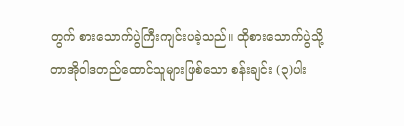တွက် စားသောက်ပွဲကြီးကျင်းပခဲ့သည်။ ထိုစားသောက်ပွဲသို့ တာအိုဝါဒတည်ထောင်သူများဖြစ်သော စန်းချင်း (၃)ပါး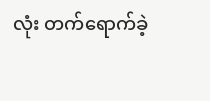လုံး တက်ရောက်ခဲ့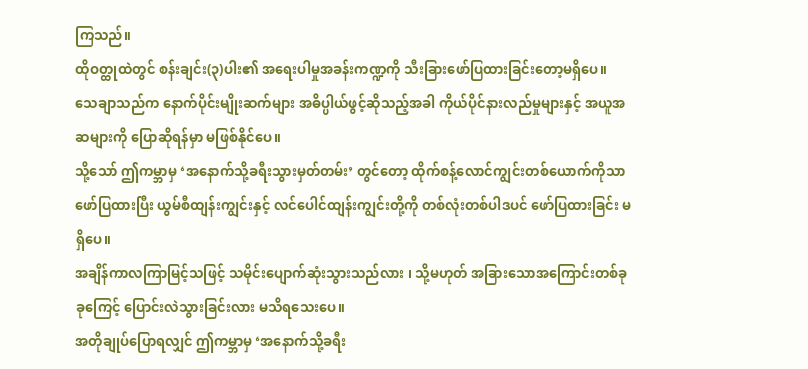ကြသည်။
ထိုဝတ္ထုထဲတွင် စန်းချင်း(၃)ပါး၏ အရေးပါမှုအခန်းကဏ္ဍကို သီးခြားဖော်ပြထားခြင်းတော့မရှိပေ။
သေချာသည်က နောက်ပိုင်းမျိုးဆက်များ အဓိပ္ပါယ်ဖွင့်ဆိုသည့်အခါ ကိုယ်ပိုင်နားလည်မှုများနှင့် အယူအဆများကို ပြောဆိုရန်မှာ မဖြစ်နိုင်ပေ။
သို့သော် ဤကမ္ဘာမှ ‘အနောက်သို့ခရီးသွားမှတ်တမ်း’ တွင်တော့ ထိုက်စန့်လောင်ကျွင်းတစ်ယောက်ကိုသာ ဖော်ပြထားပြီး ယွမ်စီထျန်းကျွင်းနှင့် လင်ပေါင်ထျန်းကျွင်းတို့ကို တစ်လုံးတစ်ပါဒပင် ဖော်ပြထားခြင်း မရှိပေ။
အချိန်ကာလကြာမြင့်သဖြင့် သမိုင်းပျောက်ဆုံးသွားသည်လား ၊ သို့မဟုတ် အခြားသောအကြောင်းတစ်ခုခုကြေင့် ပြောင်းလဲသွားခြင်းလား မသိရသေးပေ။
အတိုချုပ်ပြောရလျှင် ဤကမ္ဘာမှ ‘အနောက်သို့ခရီး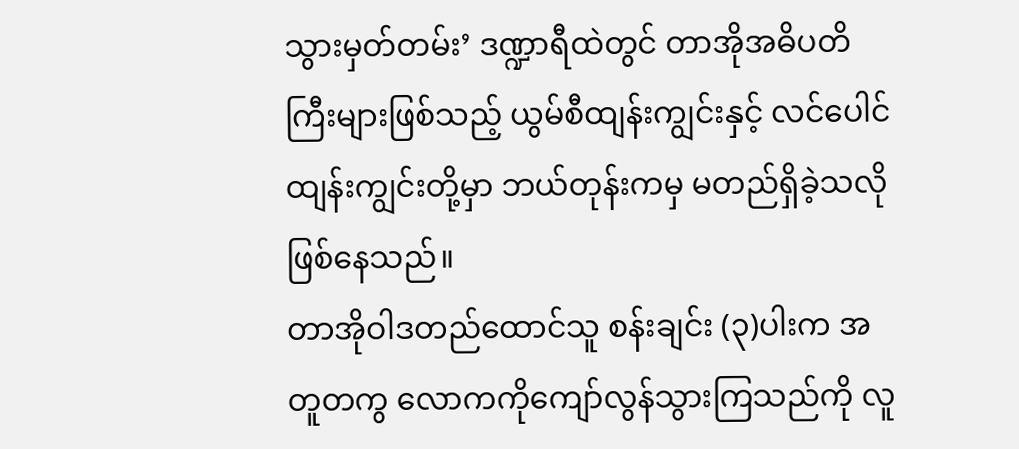သွားမှတ်တမ်း’ ဒဏ္ဍာရီထဲတွင် တာအိုအဓိပတိကြီးများဖြစ်သည့် ယွမ်စီထျန်းကျွင်းနှင့် လင်ပေါင်ထျန်းကျွင်းတို့မှာ ဘယ်တုန်းကမှ မတည်ရှိခဲ့သလို ဖြစ်နေသည်။
တာအိုဝါဒတည်ထောင်သူ စန်းချင်း (၃)ပါးက အတူတကွ လောကကိုကျော်လွန်သွားကြသည်ကို လူ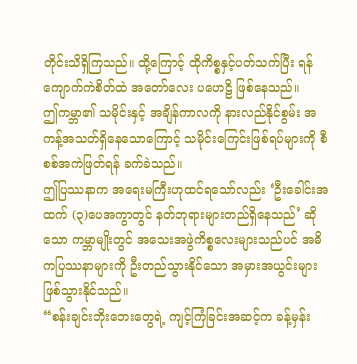တိုင်းသိရှိကြသည်။ ထို့ကြောင့် ထိုကိစ္စနှင့်ပတ်သက်ပြီး ရန်ကျောက်ကဲစိတ်ထဲ အတော်လေး ပဟေဠိ ဖြစ်နေသည်။
ဤကမ္ဘာ၏ သမိုင်းနှင့် အချိန်ကာလကို နားလည်နိုင်စွမ်း အကန့်အသတ်ရှိနေသောကြောင့် သမိုင်းကြေင်းဖြစ်ရပ်များကို စီစစ်အကဲဖြတ်ရန် ခက်ခဲသည်။
ဤပြဿနာက အရေးမကြီးဟုထင်ရသော်လည်း ‘ဦးခေါင်းအထက် (၃)ပေအကွာတွင် နတ်ဘုရားများတည်ရှိနေသည်’ ဆိုသော ကမ္ဘာမျိုးတွင် အသေးအဖွဲကိစ္စလေးများသည်ပင် အဓိကပြဿနာများကို ဦးတည်သွားနိုင်သော အမှားအယွင်းများ ဖြစ်သွားနိုင်သည်။
“စန်းချင်းဘိုးဘေးတွေရဲ့ ကျင့်ကြံခြင်းအဆင့်က ခန့်မှန်း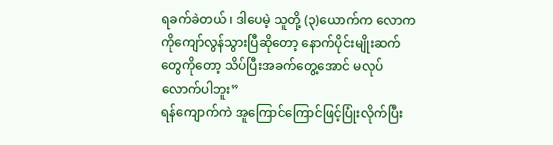ရခက်ခဲတယ် ၊ ဒါပေမဲ့ သူတို့ (၃)ယောက်က လောကကိုကျော်လွန်သွားပြီဆိုတော့ နောက်ပိုင်းမျိုးဆက်တွေကိုတော့ သိပ်ပြီးအခက်တွေ့အောင် မလုပ်လောက်ပါဘူး”
ရန်ကျောက်ကဲ အူကြောင်ကြောင်ဖြင့်ပြုံးလိုက်ပြီး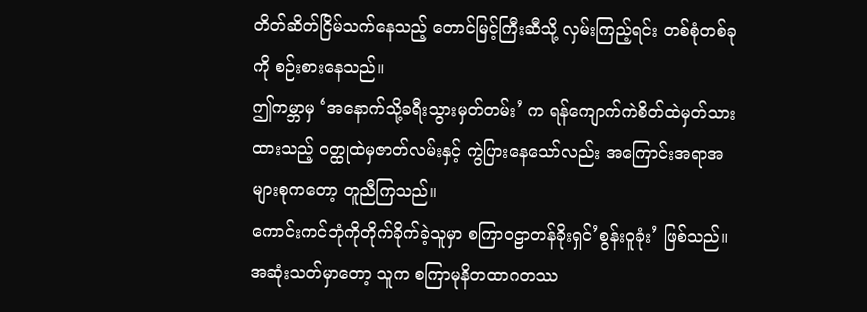တိတ်ဆိတ်ငြိမ်သက်နေသည့် တောင်မြင့်ကြီးဆီသို့ လှမ်းကြည့်ရင်း တစ်စုံတစ်ခုကို စဉ်းစားနေသည်။
ဤကမ္ဘာမှ ‘အနောက်သို့ခရီးသွားမှတ်တမ်း’ က ရန်ကျောက်ကဲစိတ်ထဲမှတ်သားထားသည့် ဝတ္ထုထဲမှဇာတ်လမ်းနှင့် ကွဲပြားနေသော်လည်း အကြောင်းအရာအများစုကတော့ တူညီကြသည်။
ကောင်းကင်ဘုံကိုတိုက်ခိုက်ခဲ့သူမှာ စကြာဝဠာတန်ခိုးရှင်’စွန်းဝူခုံး’ ဖြစ်သည်။
အဆုံးသတ်မှာတော့ သူက စကြာမုနိတထာဂတဿ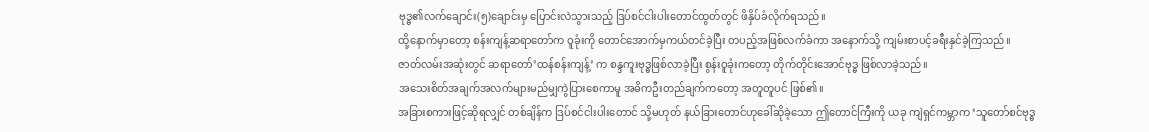ဗုဒ္ဓ၏လက်ချောင်း(၅)ချောင်းမှ ပြောင်းလဲသွားသည့် ဒြပ်စင်ငါးပါးတောင်ထွတ်တွင် ဖိနှိပ်ခံလိုက်ရသည်။
ထို့နောက်မှာတော့ စန်းကျန့်ဆရာတော်က ဝူခုံးကို တောင်အောက်မှကယ်တင်ခဲ့ပြီး တပည့်အဖြစ်လက်ခံကာ အနောက်သို့ ကျမ်းစာပင့်ခရီးနှင်ခဲ့ကြသည်။
ဇာတ်လမ်းအဆုံးတွင် ဆရာတော်’ထန်စန်းကျန့်’ က စန္ဒကူးဗုဒ္ဓဖြစ်လာခဲ့ပြီး စွန်းဝူခုံးကတော့ တိုက်တိုင်းအောင်ဗုဒ္ဓ ဖြစ်လာခဲ့သည်။
အသေးစိတ်အချက်အလက်များမည်မျှကွဲပြားစေကာမူ အဓိကဦးတည်ချက်ကတော့ အတူတူပင် ဖြစ်၏။
အခြားစကားဖြင့်ဆိုရလျှင် တစ်ချိန်က ဒြပ်စင်ငါးပါးတောင် သို့မဟုတ် နယ်ခြားတောင်ဟုခေါ်ဆိုခဲ့သော ဤတောင်ကြီးကို ယခု ကျဲရှင်ကမ္ဘာက ‘သူတော်စင်ဗုဒ္ဓ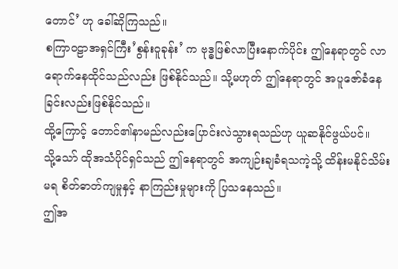တောင်’ ဟု ခေါ်ဆိုကြသည်။
စကြာဝဠာအရှင်ကြီး’စွန်းဝူခုန်း’ က ဗုဒ္ဓဖြစ်လာပြီးနောက်ပိုင်း ဤနေရာတွင် လာရောက်နေထိုင်သည်လည်း ဖြစ်နိုင်သည်။ သို့မဟုတ် ဤနေရာတွင် အပူဇော်ခံနေခြင်းလည်းဖြစ်နိုင်သည်။
ထို့ကြောင့် တောင်၏နာမည်လည်းပြောင်းလဲသွားရသည်ဟု ယူဆနိုင်ဖွယ်ပင်။
သို့သော် ထိုအသံပိုင်ရှင်သည် ဤနေရာတွင် အကျဉ်းချခံရသကဲ့သို့ ထိန်းမနိုင်သိမ်းမရ စိတ်ဓာတ်ကျမှုနှင့် နာကြည်းမှုများကို ပြသနေသည်။
ဤအ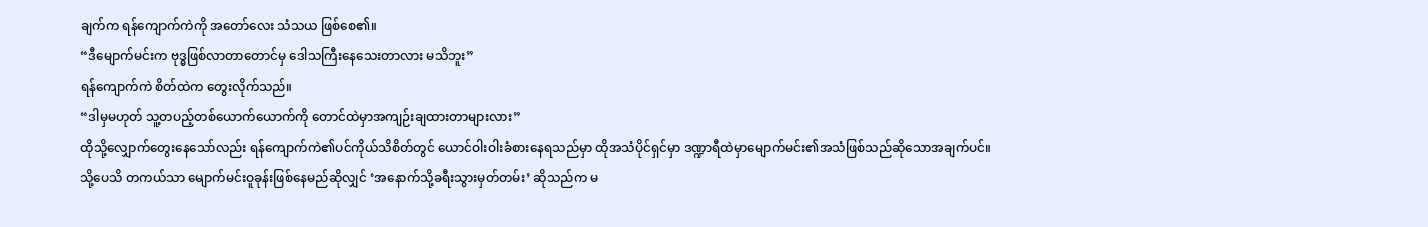ချက်က ရန်ကျောက်ကဲကို အတော်လေး သံသယ ဖြစ်စေ၏။
“ဒီမျောက်မင်းက ဗုဒ္ဓဖြစ်လာတာတောင်မှ ဒေါသကြီးနေသေးတာလား မသိဘူး”
ရန်ကျောက်ကဲ စိတ်ထဲက တွေးလိုက်သည်။
“ဒါမှမဟုတ် သူ့တပည့်တစ်ယောက်ယောက်ကို တောင်ထဲမှာအကျဉ်းချထားတာများလား”
ထိုသို့လျှောက်တွေးနေသော်လည်း ရန်ကျောက်ကဲ၏ပင်ကိုယ်သိစိတ်တွင် ယောင်ဝါးဝါးခံစားနေရသည်မှာ ထိုအသံပိုင်ရှင်မှာ ဒဏ္ဍာရီထဲမှာမျောက်မင်း၏အသံဖြစ်သည်ဆိုသောအချက်ပင်။
သို့ပေသိ တကယ်သာ မျောက်မင်းဝူခုန်းဖြစ်နေမည်ဆိုလျှင် ‘အနောက်သို့ခရီးသွားမှတ်တမ်း’ ဆိုသည်က မ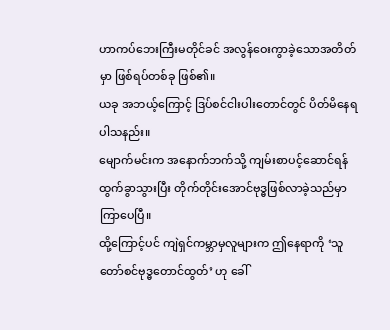ဟာကပ်ဘေးကြီးမတိုင်ခင် အလွန်ဝေးကွာခဲ့သောအတိတ်မှာ ဖြစ်ရပ်တစ်ခု ဖြစ်၏။
ယခု အဘယ့်ကြောင့် ဒြပ်စင်ငါးပါးတောင်တွင် ပိတ်မိနေရပါသနည်း။
မျောက်မင်းက အနောက်ဘက်သို့ ကျမ်းစာပင့်ဆောင်ရန်ထွက်ခွာသွားပြီး တိုက်တိုင်းအောင်ဗုဒ္ဓဖြစ်လာခဲ့သည်မှာ ကြာပေပြီ။
ထို့ကြောင့်ပင် ကျဲရှင်ကမ္ဘာမှလူများက ဤနေရာကို ‘သူတော်စင်ဗုဒ္ဓတောင်ထွတ်’ ဟု ခေါ်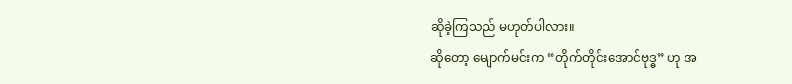ဆိုခဲ့ကြသည် မဟုတ်ပါလား။
ဆိုတော့ မျောက်မင်းက “တိုက်တိုင်းအောင်ဗုဒ္ဓ” ဟု အ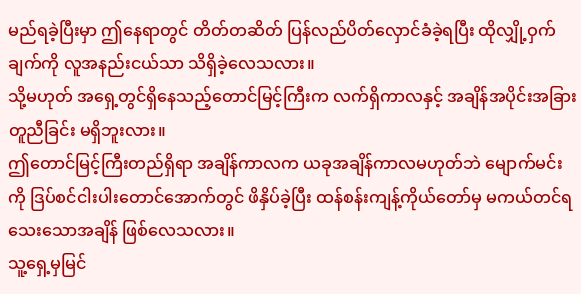မည်ရခဲ့ပြီးမှာ ဤနေရာတွင် တိတ်တဆိတ် ပြန်လည်ပိတ်လှောင်ခံခဲ့ရပြီး ထိုလျှို့ဝှက်ချက်ကို လူအနည်းငယ်သာ သိရှိခဲ့လေသလား။
သို့မဟုတ် အရှေ့တွင်ရှိနေသည့်တောင်မြင့်ကြီးက လက်ရှိကာလနှင့် အချိန်အပိုင်းအခြား တူညီခြင်း မရှိဘူးလား။
ဤတောင်မြင့်ကြီးတည်ရှိရာ အချိန်ကာလက ယခုအချိန်ကာလမဟုတ်ဘဲ မျောက်မင်းကို ဒြပ်စင်ငါးပါးတောင်အောက်တွင် ဖိနှိပ်ခဲ့ပြီး ထန်စန်းကျန့်ကိုယ်တော်မှ မကယ်တင်ရသေးသောအချိန် ဖြစ်လေသလား။
သူ့ရှေ့မှမြင်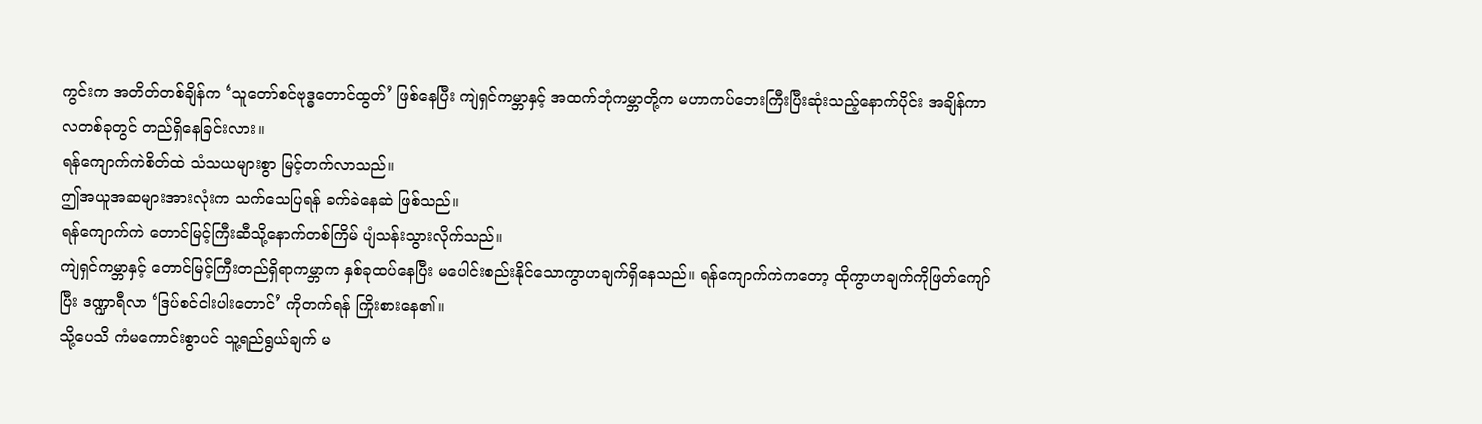ကွင်းက အတိတ်တစ်ချိန်က ‘သူတော်စင်ဗုဒ္ဓတောင်ထွတ်’ ဖြစ်နေပြီး ကျဲရှင်ကမ္ဘာနှင့် အထက်ဘုံကမ္ဘာတို့က မဟာကပ်ဘေးကြီးပြီးဆုံးသည့်နောက်ပိုင်း အချိန်ကာလတစ်ခုတွင် တည်ရှိနေခြင်းလား။
ရန်ကျောက်ကဲစိတ်ထဲ သံသယများစွာ မြင့်တက်လာသည်။
ဤအယူအဆများအားလုံးက သက်သေပြရန် ခက်ခဲနေဆဲ ဖြစ်သည်။
ရန်ကျောက်ကဲ တောင်မြင့်ကြီးဆီသို့နောက်တစ်ကြိမ် ပျံသန်းသွားလိုက်သည်။
ကျဲရှင်ကမ္ဘာနှင့် တောင်မြင့်ကြီးတည်ရှိရာကမ္ဘာက နှစ်ခုထပ်နေပြီး မပေါင်းစည်းနိုင်သောကွာဟချက်ရှိနေသည်။ ရန်ကျောက်ကဲကတော့ ထိုကွာဟချက်ကိုဖြတ်ကျော်ပြီး ဒဏ္ဍာရီလာ ‘ဒြပ်စင်ငါးပါးတောင်’ ကိုတက်ရန် ကြိုးစားနေ၏။
သို့ပေသိ ကံမကောင်းစွာပင် သူ့ရည်ရွယ်ချက် မ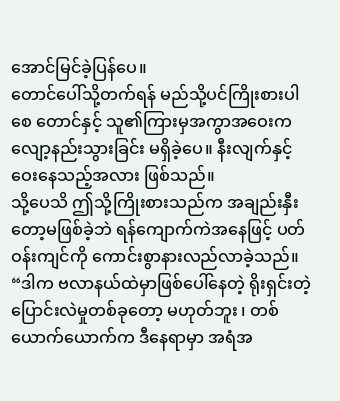အောင်မြင်ခဲ့ပြန်ပေ။
တောင်ပေါ်သို့တက်ရန် မည်သို့ပင်ကြိုးစားပါစေ တောင်နှင့် သူ၏ကြားမှအကွာအဝေးက လျော့နည်းသွားခြင်း မရှိခဲ့ပေ။ နီးလျက်နှင့် ဝေးနေသည့်အလား ဖြစ်သည်။
သို့ပေသိ ဤသို့ကြိုးစားသည်က အချည်းနှီးတော့မဖြစ်ခဲ့ဘဲ ရန်ကျောက်ကဲအနေဖြင့် ပတ်ဝန်းကျင်ကို ကောင်းစွာနားလည်လာခဲ့သည်။
“ဒါက ဗလာနယ်ထဲမှာဖြစ်ပေါ်နေတဲ့ ရိုးရှင်းတဲ့ပြောင်းလဲမှုတစ်ခုတော့ မဟုတ်ဘူး ၊ တစ်ယောက်ယောက်က ဒီနေရာမှာ အရံအ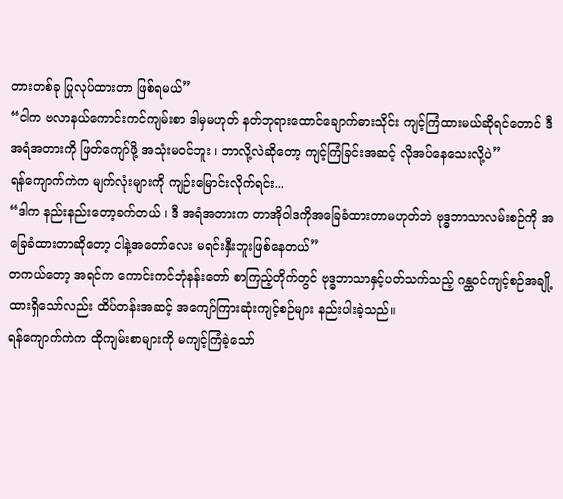တားတစ်ခု ပြုလုပ်ထားတာ ဖြစ်ရမယ်”
“ငါက ဗလာနယ်ကောင်းကင်ကျမ်းစာ ဒါမှမဟုတ် နတ်ဘုရားထောင်ချောက်ဓားသိုင်း ကျင့်ကြံထားမယ်ဆိုရင်တောင် ဒီအရံအတားကို ဖြတ်ကျော်ဖို့ အသုံးမဝင်ဘူး ၊ ဘာလို့လဲဆိုတော့ ကျင့်ကြံခြင်းအဆင့် လိုအပ်နေသေးလို့ပဲ”
ရန်ကျောက်ကဲက မျက်လုံးများကို ကျဉ်းမြောင်းလိုက်ရင်း...
“ဒါက နည်းနည်းတော့ခက်တယ် ၊ ဒီ အရံအတားက တာအိုဝါဒကိုအခြေခံထားတာမဟုတ်ဘဲ ဗုဒ္ဓဘာသာလမ်းစဉ်ကို အခြေခံထားတာဆိုတော့ ငါနဲ့အတော်လေး မရင်းနှီးဘူးဖြစ်နေတယ်”
တကယ်တော့ အရင်က ကောင်းကင်ဘုံနန်းတော် စာကြည့်တိုက်တွင် ဗုဒ္ဓဘာသာနှင့်ပတ်သက်သည့် ဂန္ထဝင်ကျင့်စဉ်အချို့ ထားရှိသော်လည်း ထိပ်တန်းအဆင့် အကျော်ကြားဆုံးကျင့်စဉ်များ နည်းပါးခဲ့သည်။
ရန်ကျောက်ကဲက ထိုကျမ်းစာများကို မကျင့်ကြံခဲ့သော်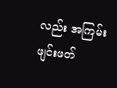လည်း အကြမ်းဖျင်းဖတ်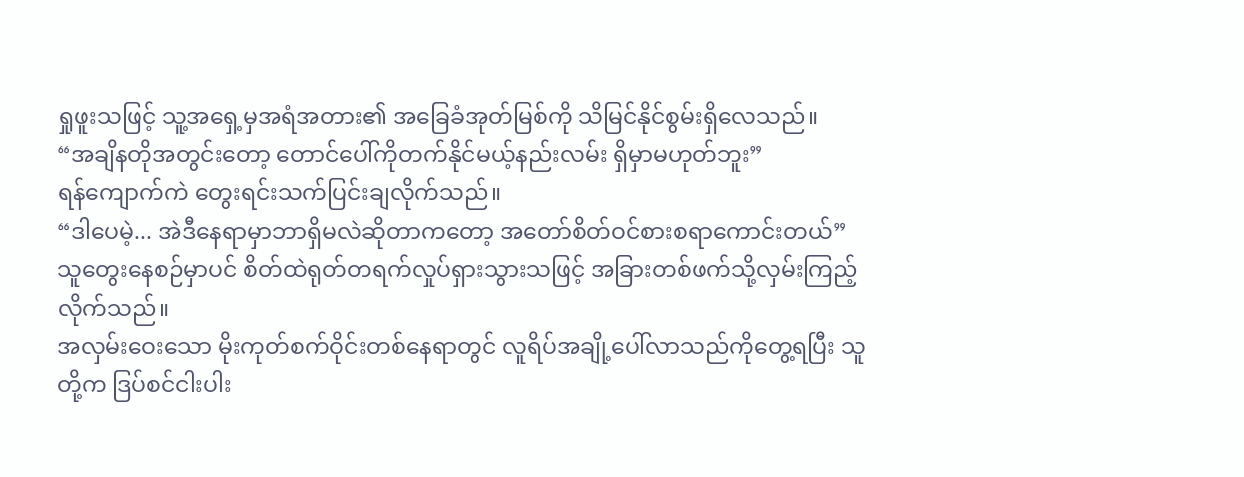ရှုဖူးသဖြင့် သူ့အရှေ့မှအရံအတား၏ အခြေခံအုတ်မြစ်ကို သိမြင်နိုင်စွမ်းရှိလေသည်။
“အချိနတိုအတွင်းတော့ တောင်ပေါ်ကိုတက်နိုင်မယ့်နည်းလမ်း ရှိမှာမဟုတ်ဘူး”
ရန်ကျောက်ကဲ တွေးရင်းသက်ပြင်းချလိုက်သည်။
“ဒါပေမဲ့... အဲဒီနေရာမှာဘာရှိမလဲဆိုတာကတော့ အတော်စိတ်ဝင်စားစရာကောင်းတယ်”
သူတွေးနေစဉ်မှာပင် စိတ်ထဲရုတ်တရက်လှုပ်ရှားသွားသဖြင့် အခြားတစ်ဖက်သို့လှမ်းကြည့်လိုက်သည်။
အလှမ်းဝေးသော မိုးကုတ်စက်ဝိုင်းတစ်နေရာတွင် လူရိပ်အချို့ပေါ်လာသည်ကိုတွေ့ရပြီး သူတို့က ဒြပ်စင်ငါးပါး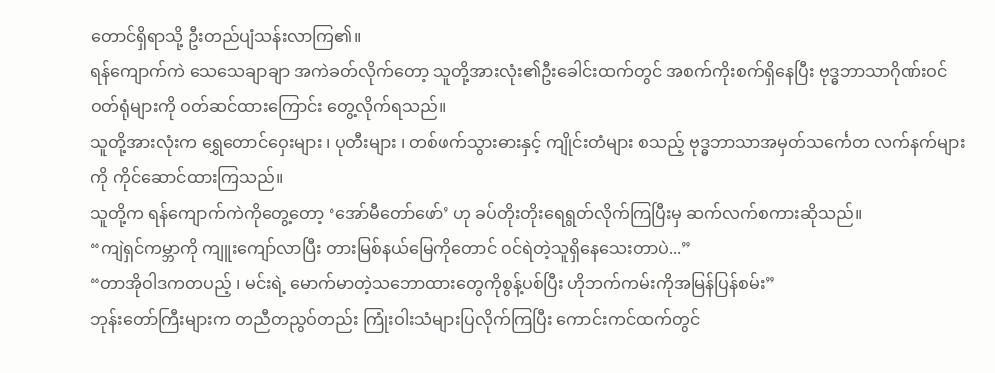တောင်ရှိရာသို့ ဦးတည်ပျံသန်းလာကြ၏။
ရန်ကျောက်ကဲ သေသေချာချာ အကဲခတ်လိုက်တော့ သူတို့အားလုံး၏ဦးခေါင်းထက်တွင် အစက်ကိုးစက်ရှိနေပြီး ဗုဒ္ဓဘာသာဂိုဏ်းဝင်ဝတ်ရုံများကို ဝတ်ဆင်ထားကြောင်း တွေ့လိုက်ရသည်။
သူတို့အားလုံးက ရွှေတောင်ဝှေးများ ၊ ပုတီးများ ၊ တစ်ဖက်သွားဓားနှင့် ကျိုင်းတံများ စသည့် ဗုဒ္ဓဘာသာအမှတ်သင်္ကေတ လက်နက်များကို ကိုင်ဆောင်ထားကြသည်။
သူတို့က ရန်ကျောက်ကဲကိုတွေ့တော့ ‘အော်မီတော်ဖော်’ ဟု ခပ်တိုးတိုးရေရွတ်လိုက်ကြပြီးမှ ဆက်လက်စကားဆိုသည်။
“ကျဲရှင်ကမ္ဘာကို ကျူးကျော်လာပြီး တားမြစ်နယ်မြေကိုတောင် ဝင်ရဲတဲ့သူရှိနေသေးတာပဲ...”
“တာအိုဝါဒကတပည့် ၊ မင်းရဲ့ မောက်မာတဲ့သဘောထားတွေကိုစွန့်ပစ်ပြီး ဟိုဘက်ကမ်းကိုအမြန်ပြန်စမ်း”
ဘုန်းတော်ကြီးများက တညီတညွဝ်တည်း ကြုံးဝါးသံများပြလိုက်ကြပြီး ကောင်းကင်ထက်တွင်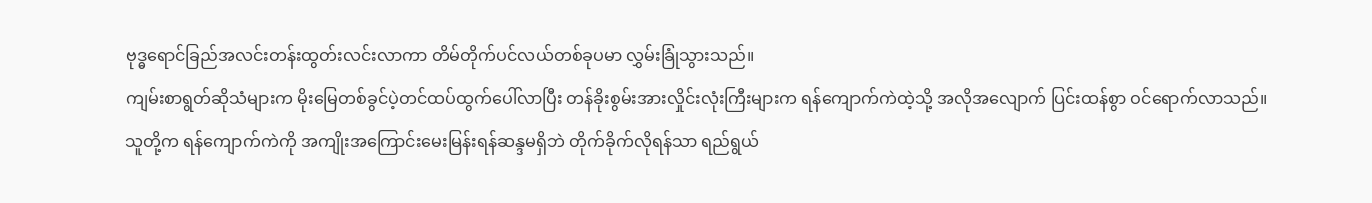ဗုဒ္ဓရောင်ခြည်အလင်းတန်းထွတ်းလင်းလာကာ တိမ်တိုက်ပင်လယ်တစ်ခုပမာ လွှမ်းခြုံသွားသည်။
ကျမ်းစာရွတ်ဆိုသံများက မိုးမြေတစ်ခွင်ပဲ့တင်ထပ်ထွက်ပေါ်လာပြီး တန်ခိုးစွမ်းအားလှိုင်းလုံးကြီးများက ရန်ကျောက်ကဲထဲ့သို့ အလိုအလျောက် ပြင်းထန်စွာ ဝင်ရောက်လာသည်။
သူတို့က ရန်ကျောက်ကဲကို အကျိုးအကြောင်းမေးမြန်းရန်ဆန္ဒမရှိဘဲ တိုက်ခိုက်လိုရန်သာ ရည်ရွယ်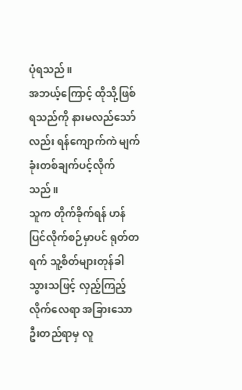ပုံရသည်။
အဘယ့်ကြောင့် ထိုသို့ဖြစ်ရသည်ကို နားမလည်သော်လည်း ရန်ကျောက်ကဲ မျက်ခုံးတစ်ချက်ပင့်လိုက်သည်။
သူက တိုက်ခိုက်ရန် ဟန်ပြင်လိုက်စဉ်မှာပင် ရုတ်တရက် သူ့စိတ်များတုန်ခါသွားသဖြင့် လှည့်ကြည့်လိုက်လေရာ အခြားသောဦးတည်ရာမှ လူ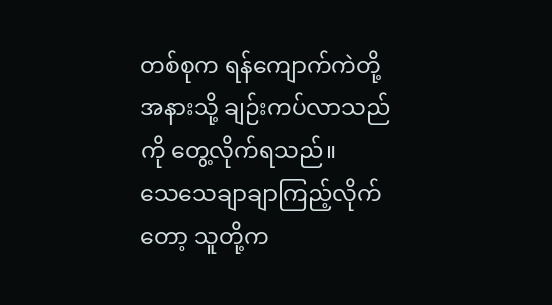တစ်စုက ရန်ကျောက်ကဲတို့အနားသို့ ချဉ်းကပ်လာသည်ကို တွေ့လိုက်ရသည်။
သေသေချာချာကြည့်လိုက်တော့ သူတို့က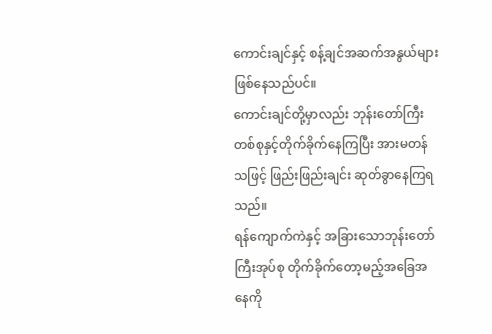ကောင်းချင်နှင့် စန့်ချင်အဆက်အနွယ်များဖြစ်နေသည်ပင်။
ကောင်းချင်တို့မှာလည်း ဘုန်းတော်ကြီးတစ်စုနှင့်တိုက်ခိုက်နေကြပြီး အားမတန်သဖြင့် ဖြည်းဖြည်းချင်း ဆုတ်ခွာနေကြရသည်။
ရန်ကျောက်ကဲနှင့် အခြားသောဘုန်းတော်ကြီးအုပ်စု တိုက်ခိုက်တော့မည့်အခြေအနေကို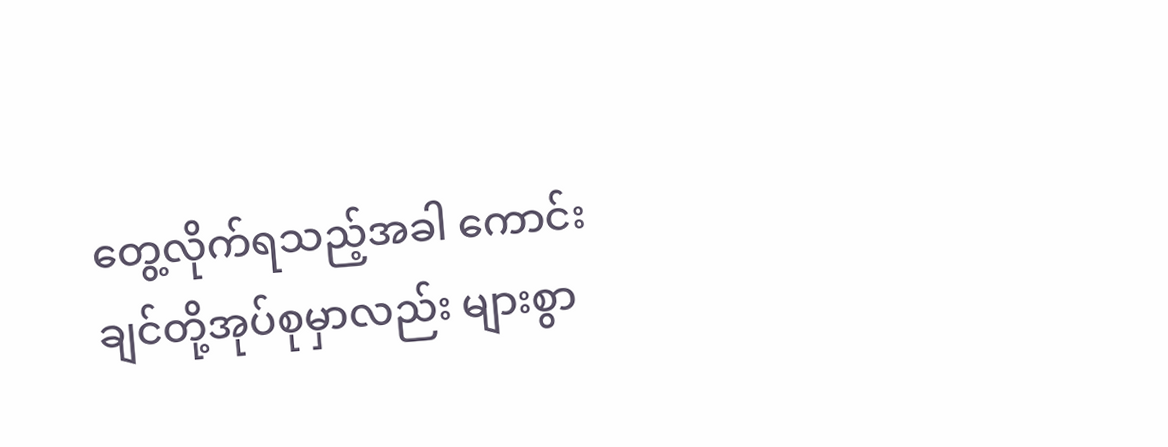တွေ့လိုက်ရသည့်အခါ ကောင်းချင်တို့အုပ်စုမှာလည်း များစွာ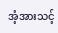အံ့အားသင့်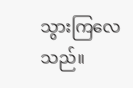သွားကြလေသည်။